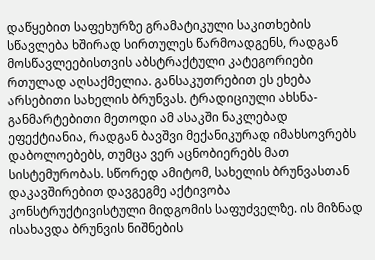დაწყებით საფეხურზე გრამატიკული საკითხების სწავლება ხშირად სირთულეს წარმოადგენს, რადგან მოსწავლეებისთვის აბსტრაქტული კატეგორიები რთულად აღსაქმელია. განსაკუთრებით ეს ეხება არსებითი სახელის ბრუნვას. ტრადიციული ახსნა-განმარტებითი მეთოდი ამ ასაკში ნაკლებად ეფექტიანია, რადგან ბავშვი მექანიკურად იმახსოვრებს დაბოლოებებს, თუმცა ვერ აცნობიერებს მათ სისტემურობას. სწორედ ამიტომ, სახელის ბრუნვასთან დაკავშირებით დავგეგმე აქტივობა კონსტრუქტივისტული მიდგომის საფუძველზე. ის მიზნად ისახავდა ბრუნვის ნიშნების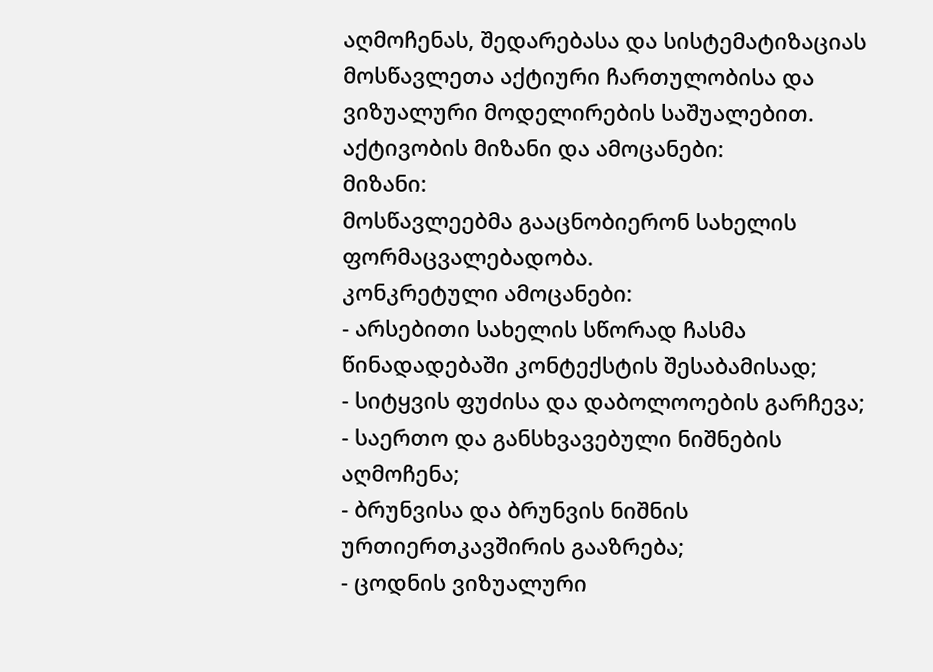აღმოჩენას, შედარებასა და სისტემატიზაციას მოსწავლეთა აქტიური ჩართულობისა და ვიზუალური მოდელირების საშუალებით.
აქტივობის მიზანი და ამოცანები:
მიზანი:
მოსწავლეებმა გააცნობიერონ სახელის ფორმაცვალებადობა.
კონკრეტული ამოცანები:
- არსებითი სახელის სწორად ჩასმა წინადადებაში კონტექსტის შესაბამისად;
- სიტყვის ფუძისა და დაბოლოოების გარჩევა;
- საერთო და განსხვავებული ნიშნების აღმოჩენა;
- ბრუნვისა და ბრუნვის ნიშნის ურთიერთკავშირის გააზრება;
- ცოდნის ვიზუალური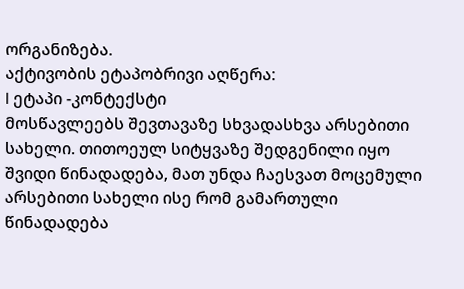ორგანიზება.
აქტივობის ეტაპობრივი აღწერა:
I ეტაპი -კონტექსტი
მოსწავლეებს შევთავაზე სხვადასხვა არსებითი სახელი. თითოეულ სიტყვაზე შედგენილი იყო შვიდი წინადადება, მათ უნდა ჩაესვათ მოცემული არსებითი სახელი ისე რომ გამართული წინადადება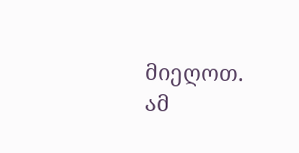მიეღოთ.
ამ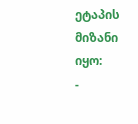ეტაპის მიზანი იყო:
-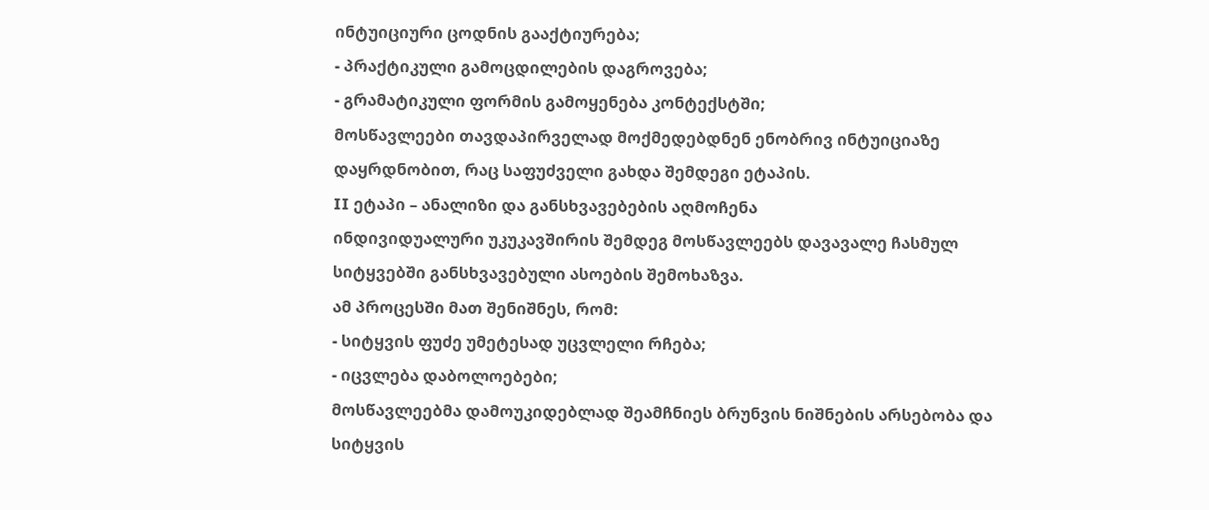ინტუიციური ცოდნის გააქტიურება;
- პრაქტიკული გამოცდილების დაგროვება;
- გრამატიკული ფორმის გამოყენება კონტექსტში;
მოსწავლეები თავდაპირველად მოქმედებდნენ ენობრივ ინტუიციაზე დაყრდნობით, რაც საფუძველი გახდა შემდეგი ეტაპის.
II ეტაპი – ანალიზი და განსხვავებების აღმოჩენა
ინდივიდუალური უკუკავშირის შემდეგ მოსწავლეებს დავავალე ჩასმულ სიტყვებში განსხვავებული ასოების შემოხაზვა.
ამ პროცესში მათ შენიშნეს, რომ:
- სიტყვის ფუძე უმეტესად უცვლელი რჩება;
- იცვლება დაბოლოებები;
მოსწავლეებმა დამოუკიდებლად შეამჩნიეს ბრუნვის ნიშნების არსებობა და სიტყვის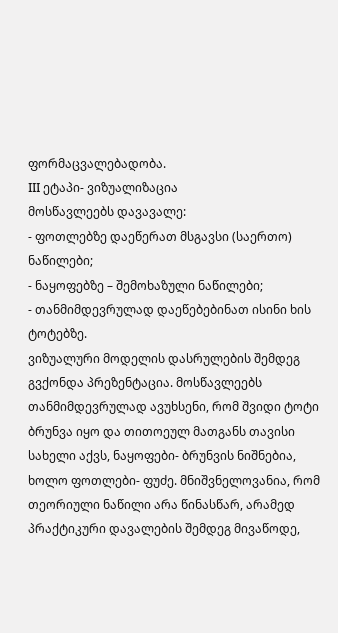ფორმაცვალებადობა.
III ეტაპი- ვიზუალიზაცია
მოსწავლეებს დავავალე:
- ფოთლებზე დაეწერათ მსგავსი (საერთო) ნაწილები;
- ნაყოფებზე – შემოხაზული ნაწილები;
- თანმიმდევრულად დაეწებებინათ ისინი ხის ტოტებზე.
ვიზუალური მოდელის დასრულების შემდეგ გვქონდა პრეზენტაცია. მოსწავლეებს თანმიმდევრულად ავუხსენი, რომ შვიდი ტოტი ბრუნვა იყო და თითოეულ მათგანს თავისი სახელი აქვს, ნაყოფები- ბრუნვის ნიშნებია, ხოლო ფოთლები- ფუძე. მნიშვნელოვანია, რომ თეორიული ნაწილი არა წინასწარ, არამედ პრაქტიკური დავალების შემდეგ მივაწოდე,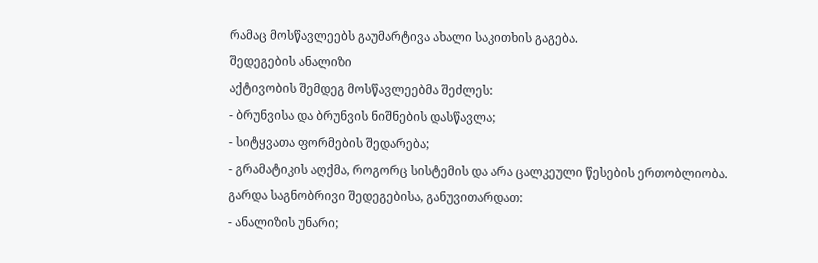რამაც მოსწავლეებს გაუმარტივა ახალი საკითხის გაგება.
შედეგების ანალიზი
აქტივობის შემდეგ მოსწავლეებმა შეძლეს:
- ბრუნვისა და ბრუნვის ნიშნების დასწავლა;
- სიტყვათა ფორმების შედარება;
- გრამატიკის აღქმა, როგორც სისტემის და არა ცალკეული წესების ერთობლიობა.
გარდა საგნობრივი შედეგებისა, განუვითარდათ:
- ანალიზის უნარი;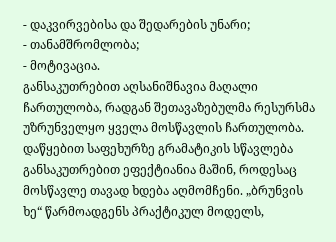- დაკვირვებისა და შედარების უნარი;
- თანამშრომლობა;
- მოტივაცია.
განსაკუთრებით აღსანიშნავია მაღალი ჩართულობა, რადგან შეთავაზებულმა რესურსმა უზრუნველყო ყველა მოსწავლის ჩართულობა.
დაწყებით საფეხურზე გრამატიკის სწავლება განსაკუთრებით ეფექტიანია მაშინ, როდესაც მოსწავლე თავად ხდება აღმომჩენი. „ბრუნვის ხე“ წარმოადგენს პრაქტიკულ მოდელს,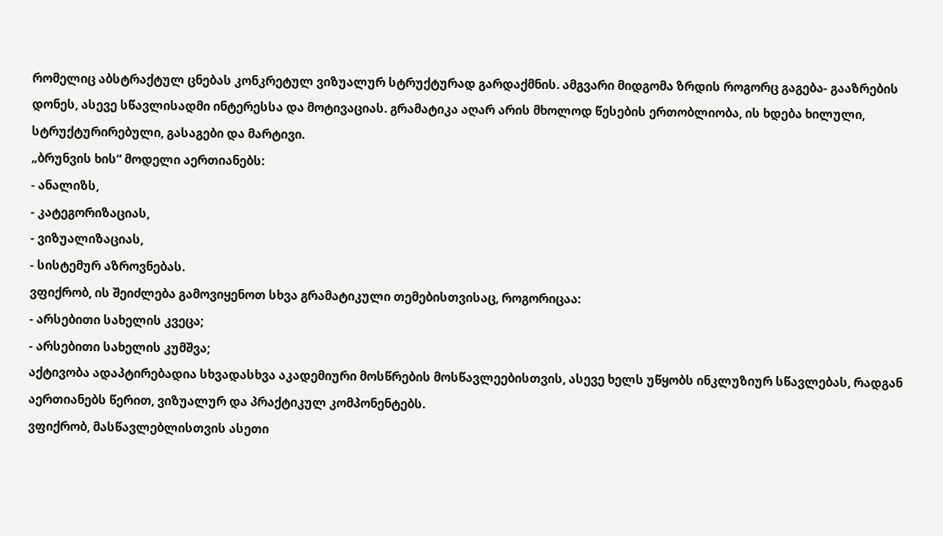რომელიც აბსტრაქტულ ცნებას კონკრეტულ ვიზუალურ სტრუქტურად გარდაქმნის. ამგვარი მიდგომა ზრდის როგორც გაგება- გააზრების დონეს, ასევე სწავლისადმი ინტერესსა და მოტივაციას. გრამატიკა აღარ არის მხოლოდ წესების ერთობლიობა, ის ხდება ხილული, სტრუქტურირებული, გასაგები და მარტივი.
„ბრუნვის ხის“ მოდელი აერთიანებს:
- ანალიზს,
- კატეგორიზაციას,
- ვიზუალიზაციას,
- სისტემურ აზროვნებას.
ვფიქრობ, ის შეიძლება გამოვიყენოთ სხვა გრამატიკული თემებისთვისაც, როგორიცაა:
- არსებითი სახელის კვეცა;
- არსებითი სახელის კუმშვა;
აქტივობა ადაპტირებადია სხვადასხვა აკადემიური მოსწრების მოსწავლეებისთვის, ასევე ხელს უწყობს ინკლუზიურ სწავლებას, რადგან აერთიანებს წერით, ვიზუალურ და პრაქტიკულ კომპონენტებს.
ვფიქრობ, მასწავლებლისთვის ასეთი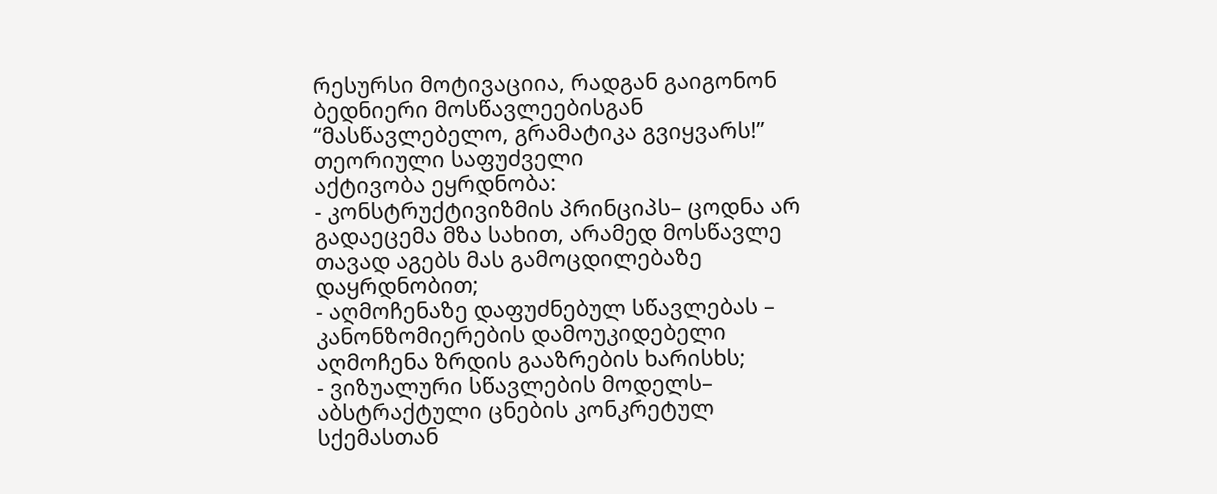რესურსი მოტივაციია, რადგან გაიგონონ ბედნიერი მოსწავლეებისგან “მასწავლებელო, გრამატიკა გვიყვარს!”
თეორიული საფუძველი
აქტივობა ეყრდნობა:
- კონსტრუქტივიზმის პრინციპს– ცოდნა არ გადაეცემა მზა სახით, არამედ მოსწავლე თავად აგებს მას გამოცდილებაზე დაყრდნობით;
- აღმოჩენაზე დაფუძნებულ სწავლებას – კანონზომიერების დამოუკიდებელი აღმოჩენა ზრდის გააზრების ხარისხს;
- ვიზუალური სწავლების მოდელს– აბსტრაქტული ცნების კონკრეტულ სქემასთან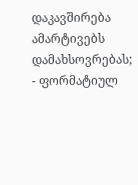დაკავშირება ამარტივებს დამახსოვრებას;
- ფორმატიულ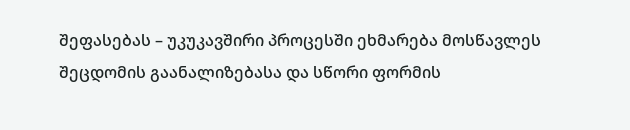შეფასებას – უკუკავშირი პროცესში ეხმარება მოსწავლეს შეცდომის გაანალიზებასა და სწორი ფორმის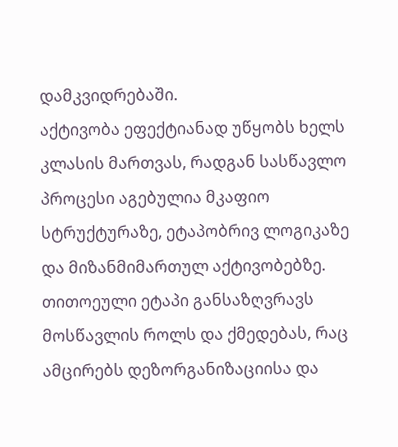დამკვიდრებაში.
აქტივობა ეფექტიანად უწყობს ხელს კლასის მართვას, რადგან სასწავლო პროცესი აგებულია მკაფიო სტრუქტურაზე, ეტაპობრივ ლოგიკაზე და მიზანმიმართულ აქტივობებზე. თითოეული ეტაპი განსაზღვრავს მოსწავლის როლს და ქმედებას, რაც ამცირებს დეზორგანიზაციისა და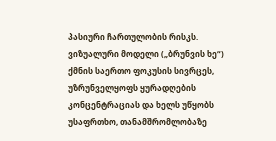პასიური ჩართულობის რისკს. ვიზუალური მოდელი („ბრუნვის ხე“) ქმნის საერთო ფოკუსის სივრცეს, უზრუნველყოფს ყურადღების კონცენტრაციას და ხელს უწყობს უსაფრთხო, თანამშრომლობაზე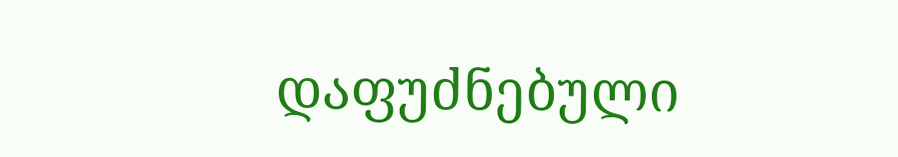დაფუძნებული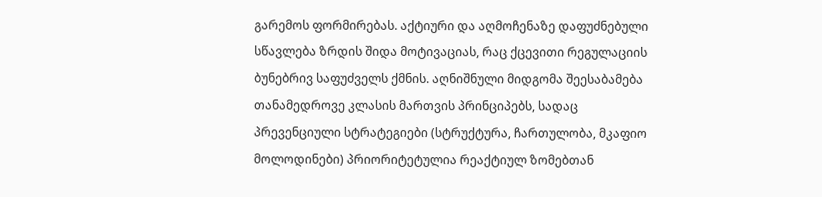გარემოს ფორმირებას. აქტიური და აღმოჩენაზე დაფუძნებული სწავლება ზრდის შიდა მოტივაციას, რაც ქცევითი რეგულაციის ბუნებრივ საფუძველს ქმნის. აღნიშნული მიდგომა შეესაბამება თანამედროვე კლასის მართვის პრინციპებს, სადაც პრევენციული სტრატეგიები (სტრუქტურა, ჩართულობა, მკაფიო მოლოდინები) პრიორიტეტულია რეაქტიულ ზომებთან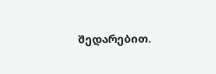შედარებით.